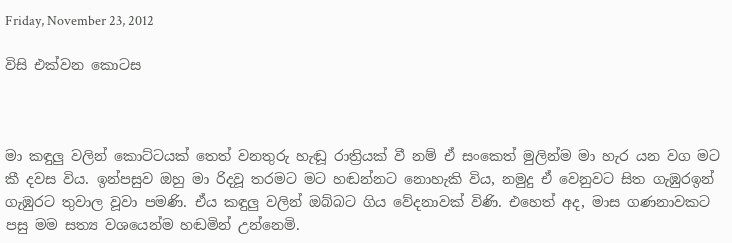Friday, November 23, 2012

විසි එක්වන කොටස



මා කඳුලු වලින් කොට්ටයක් තෙත් වනතුරු හැඬූ රාත්‍රියක් වී නම් ඒ සංකෙත් මුලින්ම මා හැර යන වග මට කී දවස විය. ඉන්පසුව ඔහු මා රිදවූ තරමට මට හඬන්නට නොහැකි විය, නමුදු ඒ වෙනුවට සිත ගැඹුරඉන් ගැඹුරට තුවාල වූවා පමණි. ඒය කඳුලු වලින් ඔබ්බට ගිය වේදනාවක් විණි. එහෙත් අද, මාස ගණනාවකට පසු මම සත්‍ය වශයෙන්ම හඬමින් උන්නෙමි.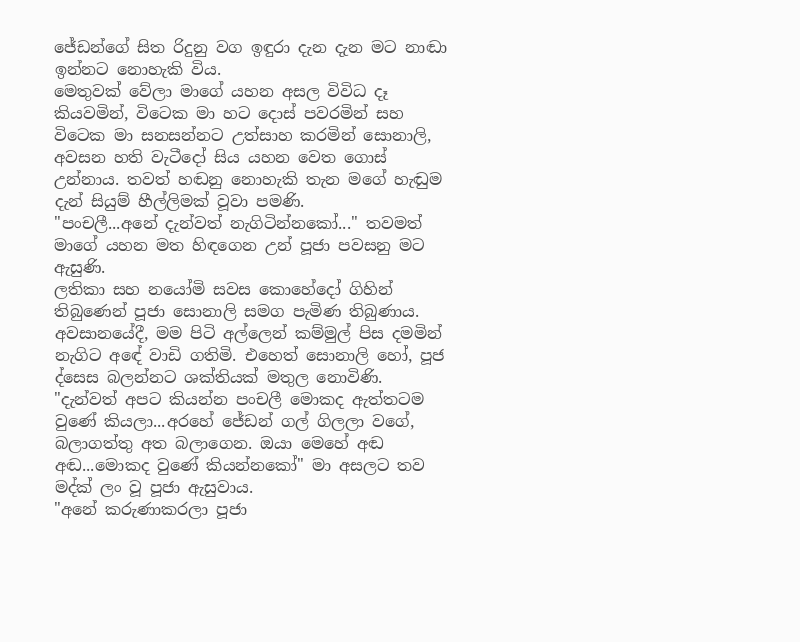ජේඩන්ගේ සිත රිදුනු වග ඉඳුරා දැන දැන මට නාඬා ඉන්නට නොහැකි විය.
මෙතුවක් වේලා මාගේ යහන අසල විවිධ දෑ කියවමින්, විටෙක මා හට දොස් පවරමින් සහ විටෙක මා සනසන්නට උත්සාහ කරමින් සොනාලි, අවසන හති වැටීදෝ සිය යහන වෙත ගොස් උන්නාය. තවත් හඬනු නොහැකි තැන මගේ හැඬුම දැන් සියුම් හීල්ලිමක් වූවා පමණි.
"පංචලී...අනේ දැන්වත් නැගිටින්නකෝ..." තවමත් මාගේ යහන මත හිඳගෙන උන් පූජා පවසනු මට ඇසුණි.
ලතිකා සහ නයෝමි සවස කොහේදෝ ගිහින් තිබුණෙන් පූජා සොනාලි සමග පැමිණ තිබුණාය.
අවසානයේදී, මම පිටි අල්ලෙන් කම්මුල් පිස දමමින් නැගිට අඳේ වාඩි ගතිමි. එහෙත් සොනාලි හෝ, පූජ ද්සෙස බලන්නට ශක්තියක් මතුල නොවිණි.
"දැන්වත් අපට කියන්න පංචලී මොකද ඇත්තටම වුණේ කියලා...අරහේ ජේඩන් ගල් ගිලලා වගේ, බලාගත්තු අත බලාගෙන. ඔයා මෙහේ අඬ අඬ...මොකද වුණේ කියන්නකෝ" මා අසලට තව මද්ක් ලං වූ පූජා ඇසුවාය.
"අනේ කරුණාකරලා පූජා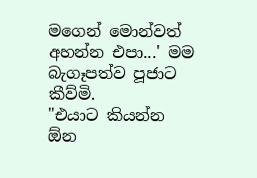මගෙන් මොන්වත් අහන්න එපා...' මම බැගෑපත්ව පූජාට කීව්මි.
"එයාට කියන්න ඕන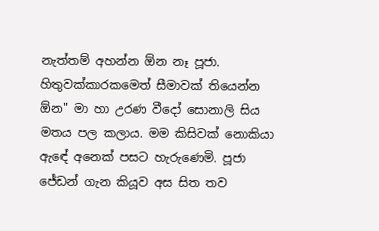නැත්තම් අහන්න ඕන නෑ පූජා. හිතුවක්කාරකමෙත් සීමාවක් තියෙන්න ඕන" මා හා උරණ වීදෝ සොනාලි සිය මතය පල කලාය. මම කිසිවක් නොකියා ඇඳේ අනෙක් පසට හැරුණෙමි. පූජා ජේඩන් ගැන කියූව අස සිත තව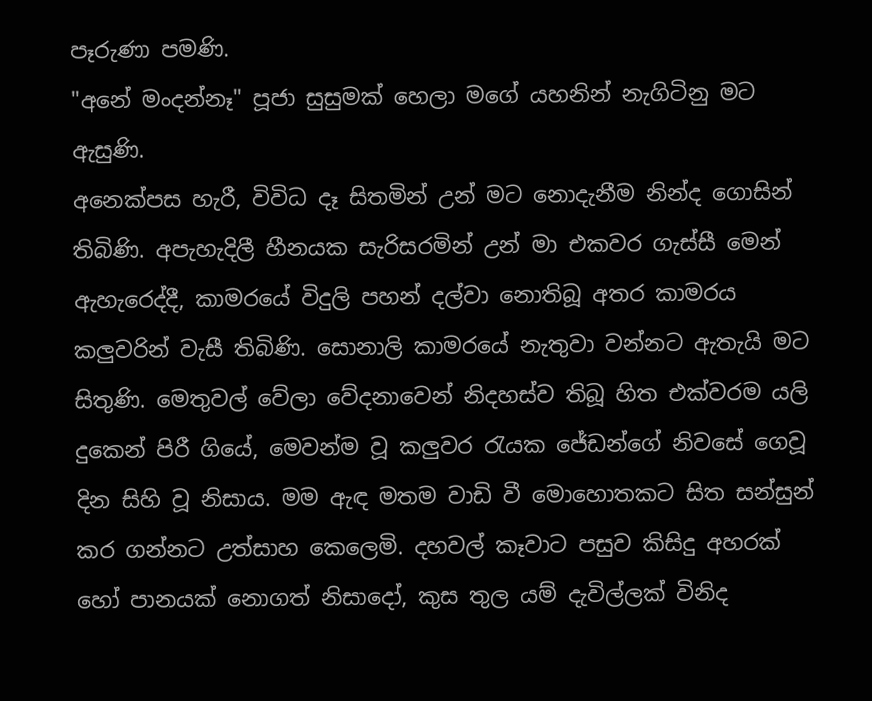පෑරුණා පමණි.
"අනේ මංදන්නෑ" පූජා සුසුමක් හෙලා මගේ යහනින් නැගිටිනු මට ඇසුණි.
අනෙක්පස හැරී, විවිධ දෑ සිතමින් උන් මට නොදැනීම නින්ද ගොසින් තිබිණි. අපැහැදිලී හීනයක සැරිසරමින් උන් මා එකවර ගැස්සී මෙන් ඇහැරෙද්දී, කාමරයේ විදුලි පහන් දල්වා නොතිබූ අතර කාමරය කලුවරින් වැසී තිබිණි. සොනාලි කාමරයේ නැතුවා වන්නට ඇතැයි මට සිතුණි. මෙතුවල් වේලා වේදනාවෙන් නිදහස්ව තිබූ හිත එක්වරම යලි දුකෙන් පිරී ගියේ, මෙවන්ම වූ කලුවර රැයක ජේඩන්ගේ නිවසේ ගෙවූ දින සිහි වූ නිසාය. මම ඇඳ මතම වාඩි වී මොහොතකට සිත සන්සුන් කර ගන්නට උත්සාහ කෙලෙමි. දහවල් කෑවාට පසුව කිසිදු අහරක් හෝ පානයක් නොගත් නිසාදෝ, කුස තුල යම් දැවිල්ලක් විනිද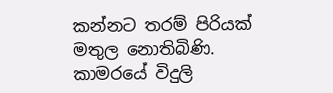කන්නට තරම් පිරියක් මතුල නොතිබිණි. කාමරයේ විදුලි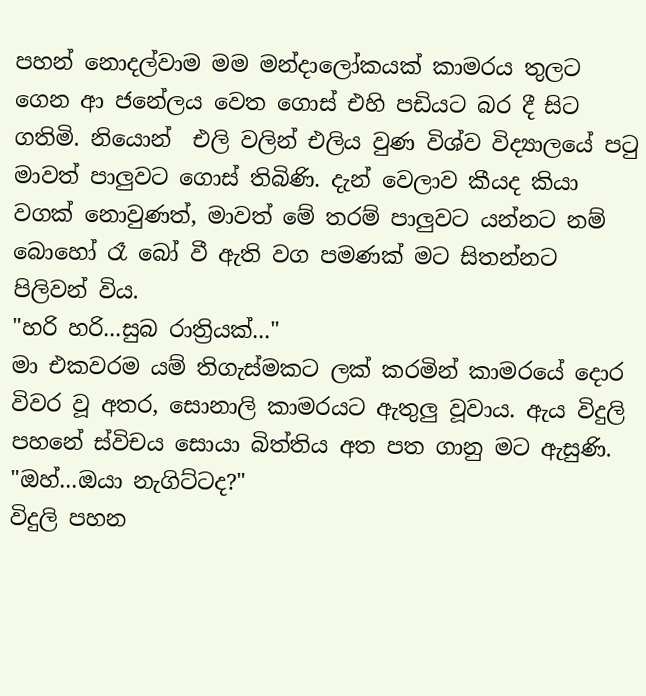පහන් නොදල්වාම මම මන්දාලෝකයක් කාමරය තුලට ගෙන ආ ජනේලය වෙත ගොස් එහි පඩියට බර දී සිට ගතිමි. නියොන්  එලි වලින් එලිය වුණ විශ්ව විද්‍යාලයේ පටු මාවත් පාලුවට ගොස් තිබිණි. දැන් වෙලාව කීයද කියා වගක් නොවුණත්, මාවත් මේ තරම් පාලුවට යන්නට නම් බොහෝ රෑ බෝ වී ඇති වග පමණක් මට සිතන්නට පිලිවන් විය.
"හරි හරි...සුබ රාත්‍රියක්..."
මා එකවරම යම් තිගැස්මකට ලක් කරමින් කාමරයේ දොර විවර වූ අතර, සොනාලි කාමරයට ඇතුලු වූවාය. ඇය විදුලි පහනේ ස්විචය සොයා බිත්තිය අත පත ගානු මට ඇසුණි.
"ඔහ්...ඔයා නැගිට්ටද?"
විදුලි පහන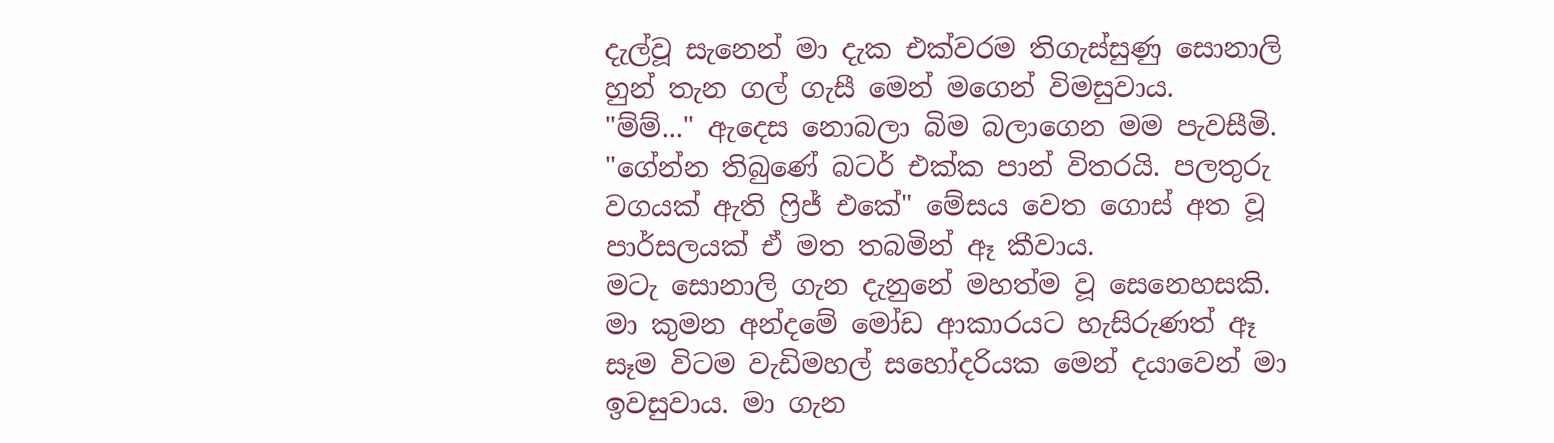දැල්වූ සැනෙන් මා දැක එක්වරම තිගැස්සුණු සොනාලි හුන් තැන ගල් ගැසී මෙන් මගෙන් විමසුවාය.
"ම්ම්..." ඇදෙස නොබලා බිම බලාගෙන මම පැවසීමි.
"ගේන්න තිබුණේ බටර් එක්ක පාන් විතරයි. පලතුරු වගයක් ඇති ෆ්‍රිජ් එකේ" මේසය වෙත ගොස් අත වූ පාර්සලයක් ඒ මත තබමින් ඈ කීවාය.
මටැ සොනාලි ගැන දැනුනේ මහත්ම වූ සෙනෙහසකි. මා කුමන අන්දමේ මෝඩ ආකාරයට හැසිරුණත් ඈ සෑම විටම වැඩිමහල් සහෝදරියක මෙන් දයාවෙන් මා ඉවසුවාය. මා ගැන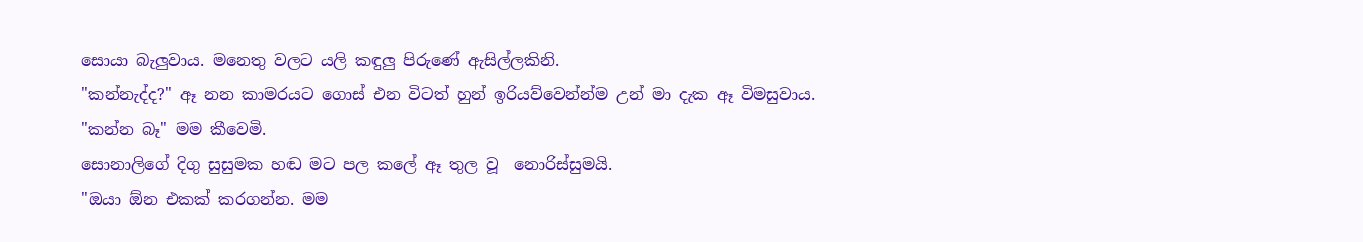සොයා බැලුවාය. මනෙතු වලට යලි කඳුලු පිරුණේ ඇසිල්ලකිනි.
"කන්නැද්ද?" ඈ නන කාමරයට ගොස් එන විටත් හුන් ඉරියව්වෙන්න්ම උන් මා දැක ඈ විමසුවාය.
"කන්න බෑ" මම කීවෙමි.
සොනාලිගේ දිගු සුසුමක හඬ මට පල කලේ ඈ තුල වූ  නොරිස්සුමයි.
"ඔයා ඕන එකක් කරගන්න. මම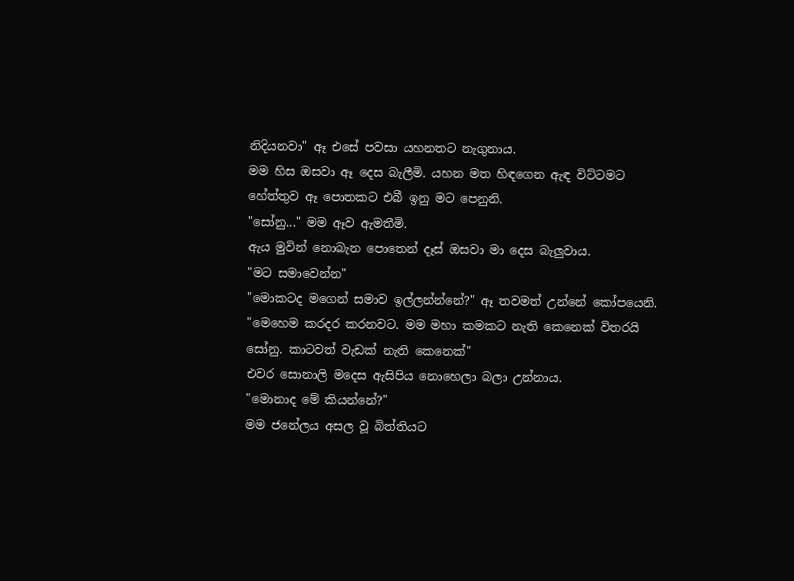නිදියනවා" ඈ එසේ පවසා යහනතට නැගුනාය.
මම හිස ඔසවා ඈ දෙස බැලීමි. යහන මත හිඳගෙන ඇඳ විට්ටමට හේත්තුව ඈ පොතකට එබී ඉනු මට පෙනුනි.
"සෝනු..." මම ඈව ඇමතීමි.
ඇය මුවින් නොබැන පොතෙන් දෑස් ඔසවා මා දෙස බැලුවාය.
"මට සමාවෙන්න"
"මොකටද මගෙන් සමාව ඉල්ලන්න්නේ?" ඈ තවමත් උන්නේ කෝපයෙනි.
"මෙහෙම කරදර කරනවට. මම මහා කමකට නැති කෙනෙක් විතරයි සෝනු. කාටවත් වැඩක් නැති කෙනෙක්"
එවර සොනාලි මදෙස ඇසිපිය නොහෙලා බලා උන්නාය.
"මොනාද මේ කියන්නේ?"
මම ජනේලය අසල වූ බිත්තියට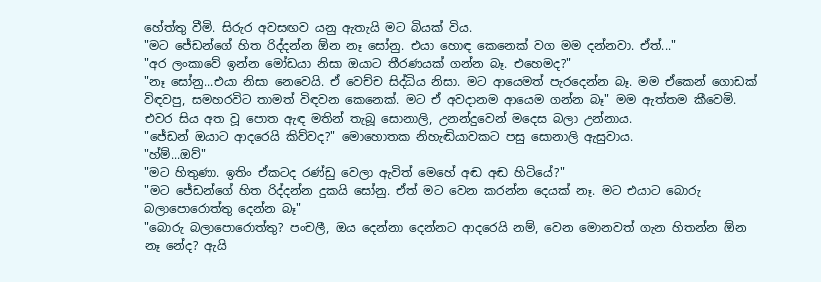හේත්තු වීමි. සිරුර අවසඟව යනු ඇතැයි මට බියක් විය.
"මට ජේඩන්ගේ හිත රිද්දන්න ඕන නෑ සෝනු. එයා හොඳ කෙනෙක් වග මම දන්නවා. ඒත්..."
"අර ලංකාවේ ඉන්න මෝඩයා නිසා ඔයාට තීරණයක් ගන්න බෑ. එහෙමද?"
"නෑ සෝනු...එයා නිසා නෙවෙයි. ඒ වෙච්ච සිද්ධිය නිසා. මට ආයෙමත් පැරදෙන්න බෑ. මම ඒකෙන් ගොඩක් විඳවපු, සමහරවිට තාමත් විඳවන කෙනෙක්. මට ඒ අවදානම ආයෙම ගන්න බෑ" මම ඇත්තම කීවෙමි.
එවර සිය අත වූ පොත ඇඳ මතින් තැබූ සොනාලි, උනන්දුවෙන් මදෙස බලා උන්නාය.
"ජේඩන් ඔයාට ආදරෙයි කිව්වද?" මොහොතක නිහැඬියාවකට පසු සොනාලි ඇසුවාය.
"හ්ම්...ඔව්"
"මට හිතුණා. ඉතිං ඒකටද රණ්ඩු වෙලා ඇවිත් මෙහේ අඬ අඬ හිටියේ?"
"මට ජේඩන්ගේ හිත රිද්දන්න දුකයි සෝනු. ඒත් මට වෙන කරන්න දෙයක් නෑ. මට එයාට බොරු බලාපොරොත්තු දෙන්න බෑ"
"බොරු බලාපොරොත්තු? පංචලී, ඔය දෙන්නා දෙන්නට ආදරෙයි නම්, වෙන මොනවත් ගැන හිතන්න ඕන නෑ නේද? ඇයි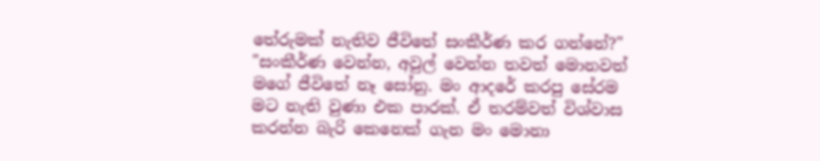තේරුමක් නැතිව ජීවිතේ සංකීර්ණ කර ගන්නේ?"
"සංකීර්ණ වෙන්න, අවුල් වෙන්න තවත් මොනවත් මගේ ජීවිතේ නෑ සෝනු. මං ආදරේ කරපු සේරම මට නැති වුණා එක පාරක්. ඒ තරම්වත් විශ්වාස කරන්න බැරි කෙනෙක් ගැන මං මොනා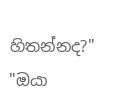හිතන්නද?"
"ඔයා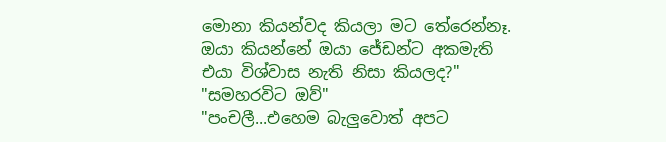මොනා කියන්වද කියලා මට තේරෙන්නෑ. ඔයා කියන්නේ ඔයා ජේඩන්ට අකමැති එයා විශ්වාස නැති නිසා කියලද?"
"සමහරවිට ඔව්"
"පංචලී...එහෙම බැලුවොත් අපට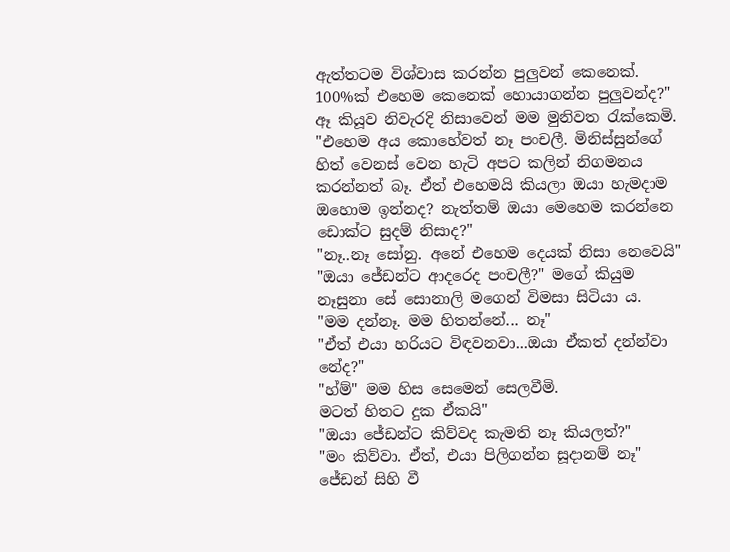ඇත්තටම විශ්වාස කරන්න පුලුවන් කෙනෙක්. 100%ක් එහෙම කෙනෙක් හොයාගන්න පුලුවන්ද?"
ඈ කියූව නිවැරදි නිසාවෙන් මම මුනිවත රැක්කෙමි.
"එහෙම අය කොහේවත් නෑ පංචලී. මිනිස්සුන්ගේ හිත් වෙනස් වෙන හැටි අපට කලින් නිගමනය කරන්නත් බෑ. ඒත් එහෙමයි කියලා ඔයා හැමදාම ඔහොම ඉන්නද? නැත්තම් ඔයා මෙහෙම කරන්නෙ ඩොක්ට සුදම් නිසාද?"
"නෑ..නෑ සෝනු. අනේ එහෙම දෙයක් නිසා නෙවෙයි"
"ඔයා ජේඩන්ට ආදරෙද පංචලී?" මගේ කියුම නෑසුනා සේ සොනාලි මගෙන් විමසා සිටියා ය.
"මම දන්නෑ. මම හිතන්නේ... නෑ"
"ඒත් එයා හරියට විඳවනවා...ඔයා ඒකත් දන්න්වා නේද?"
"හ්ම්" මම හිස සෙමෙන් සෙලවීමි.
මටත් හිතට දුක ඒකයි"
"ඔයා ජේඩන්ට කිව්වද කැමති නෑ කියලත්?"
"මං කිව්වා. ඒත්, එයා පිලිගන්න සූදානම් නෑ" ජේඩන් සිහි වී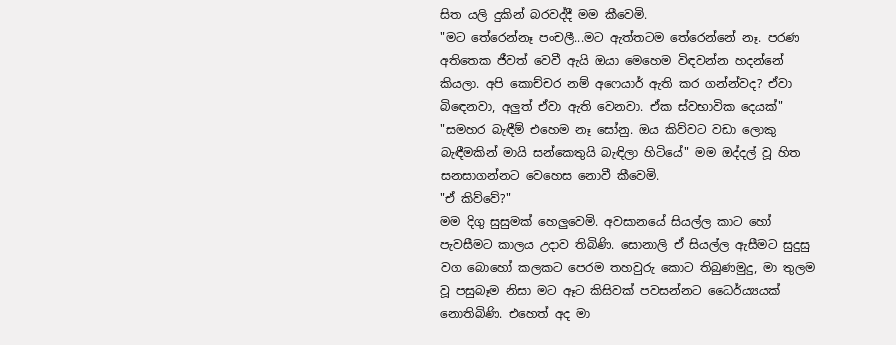සිත යලි දුකින් බරවද්දී මම කීවෙමි.
"මට තේරෙන්නෑ පංචලී...මට ඇත්තටම තේරෙන්නේ නෑ. පරණ අතිතෙක ජීවත් වෙවී ඇයි ඔයා මෙහෙම විඳවන්න හදන්නේ කියලා. අපි කොච්චර නම් අෆෙයාර් ඇති කර ගන්න්වද? ඒවා බිඳෙනවා, අලුත් ඒවා ඇති වෙනවා. ඒක ස්වභාවික දෙයක්"
"සමහර බැඳීම් එහෙම නෑ සෝනු. ඔය කිව්වට වඩා ලොකු බැඳීමකින් මායි සන්කෙතුයි බැඳිලා හිටියේ" මම ඔද්දල් වූ හිත සනසාගන්නට වෙහෙස නොවී කීවෙමි.
"ඒ කිව්වේ?"
මම දිගු සුසුමක් හෙලුවෙමි. අවසානයේ සියල්ල කාට හෝ පැවසීමට කාලය උදාව තිබිණි. සොනාලි ඒ සියල්ල ඇසීමට සුදුසු වග බොහෝ කලකට පෙරම තහවුරු කොට තිබුණමුදු, මා තුලම වූ පසුබෑම නිසා මට ඈට කිසිවක් පවසන්නට ධෛර්ය්‍යයක් නොතිබිණි. එහෙත් අද මා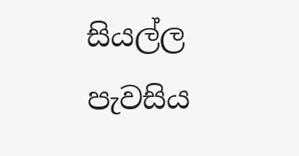සියල්ල පැවසිය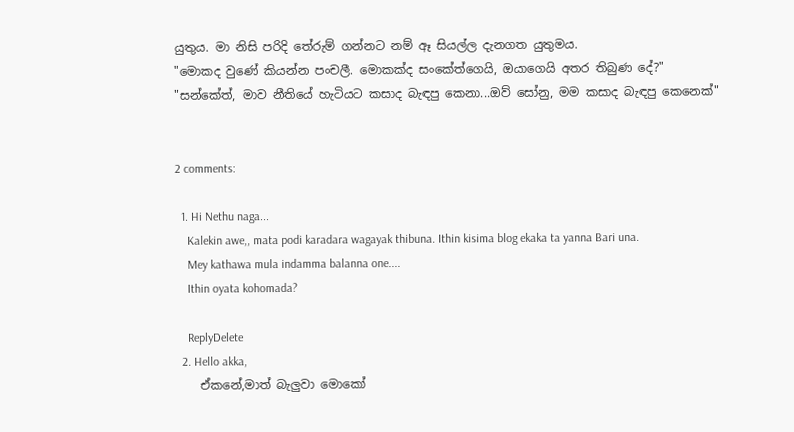යුතුය. මා නිසි පරිදි තේරුම් ගන්නට නම් ඈ සියල්ල දැනගත යුතුමය.
"මොකද වුණේ කියන්න පංචලී. මොකක්ද සංකේත්ගෙයි, ඔයාගෙයි අතර තිබුණ දේ?"
"සන්කේත්, මාව නීතියේ හැටියට කසාද බැඳපු කෙනා...ඔව් සෝනු, මම කසාද බැඳපු කෙනෙක්"


2 comments:

  1. Hi Nethu naga...
    Kalekin awe,, mata podi karadara wagayak thibuna. Ithin kisima blog ekaka ta yanna Bari una.
    Mey kathawa mula indamma balanna one....
    Ithin oyata kohomada?

    ReplyDelete
  2. Hello akka,
    ඒකනේ,මාත් බැලුවා මොකෝ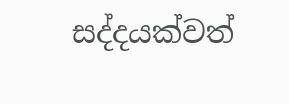සද්දයක්වත්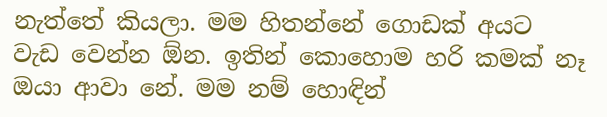නැත්තේ කියලා. මම හිතන්නේ ගොඩක් අයට වැඩ වෙන්න ඕන. ඉතින් කොහොම හරි කමක් නෑ ඔයා ආවා නේ. මම නම් හොඳින්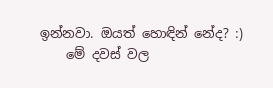ඉන්නවා. ඔයත් හොඳින් නේද? :)
    මේ දවස් වල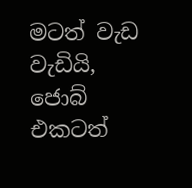මටත් වැඩ වැඩියි, ජොබ් එකටත්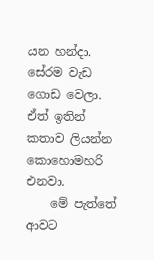යන හන්දා. සේරම වැඩ ගොඩ වෙලා. ඒත් ඉතින් කතාව ලියන්න කොහොමහරි එනවා.
    මේ පැත්තේ ආවට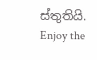ස්තුතියි. Enjoy the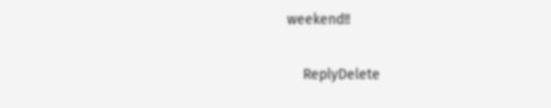weekend!!

    ReplyDelete